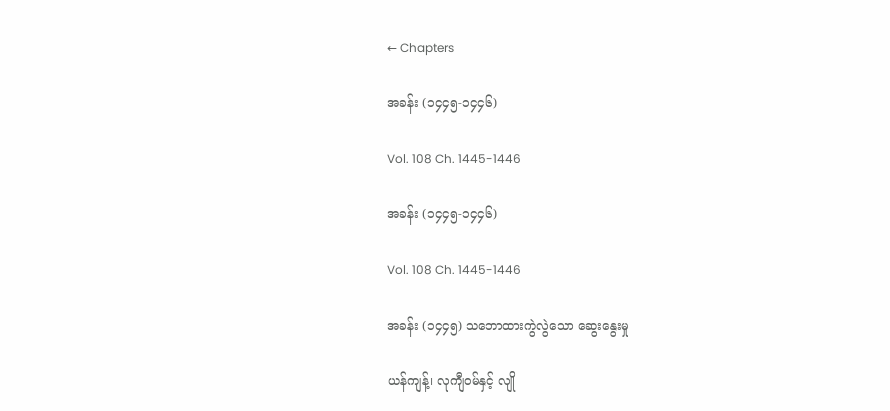← Chapters

အခန်း (၁၄၄၅-၁၄၄၆)

Vol. 108 Ch. 1445-1446

အခန်း (၁၄၄၅-၁၄၄၆)

Vol. 108 Ch. 1445-1446

အခန်း (၁၄၄၅) သဘောထားကွဲလွဲသော ဆွေးနွေးမှု

ယန်ကျန့်၊ လုကျီဝမ်နှင့် လျို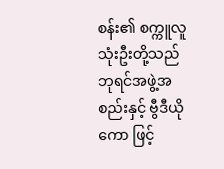စန်း၏ စက္ကူလူ သုံးဦးတို့သည် ဘုရင်အဖွဲ့အစည်းနှင့် ဗွီဒီယိုကော ဖြင့်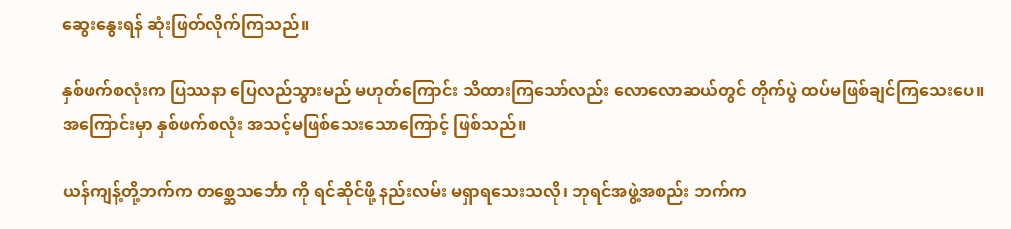ဆွေးနွေးရန် ဆုံးဖြတ်လိုက်ကြသည်။

နှစ်ဖက်စလုံးက ပြဿနာ ပြေလည်သွားမည် မဟုတ်ကြောင်း သိထားကြသော်လည်း လောလောဆယ်တွင် တိုက်ပွဲ ထပ်မဖြစ်ချင်ကြသေးပေ။ အကြောင်းမှာ နှစ်ဖက်စလုံး အသင့်မဖြစ်သေးသောကြောင့် ဖြစ်သည်။

ယန်ကျန့်တို့ဘက်က တစ္ဆေသင်္ဘော ကို ရင်ဆိုင်ဖို့ နည်းလမ်း မရှာရသေးသလို၊ ဘုရင်အဖွဲ့အစည်း ဘက်က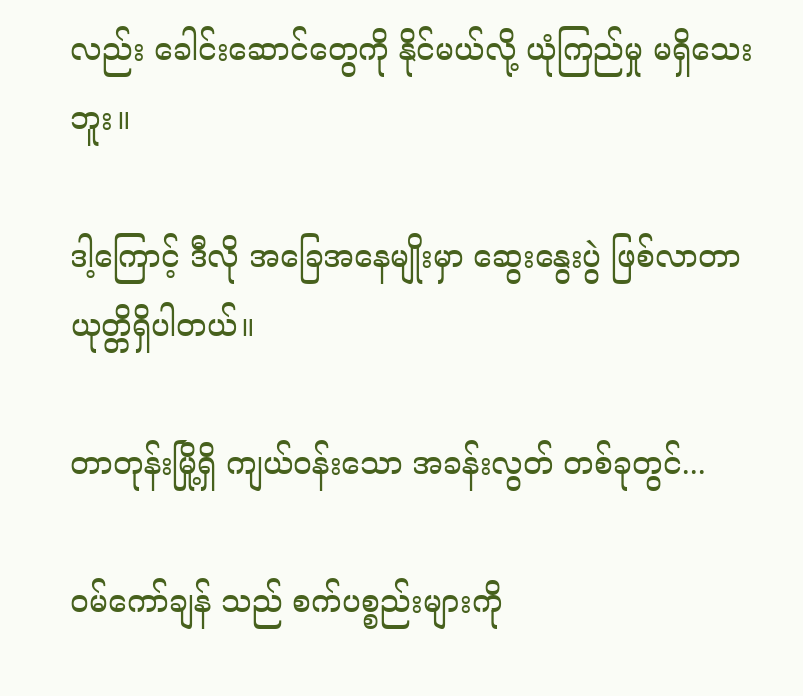လည်း ခေါင်းဆောင်တွေကို နိုင်မယ်လို့ ယုံကြည်မှု မရှိသေးဘူး။

ဒါ့ကြောင့် ဒီလို အခြေအနေမျိုးမှာ ဆွေးနွေးပွဲ ဖြစ်လာတာ ယုတ္တိရှိပါတယ်။

တာတုန်းမြို့ရှိ ကျယ်ဝန်းသော အခန်းလွတ် တစ်ခုတွင်...

ဝမ်ကော်ချန် သည် စက်ပစ္စည်းများကို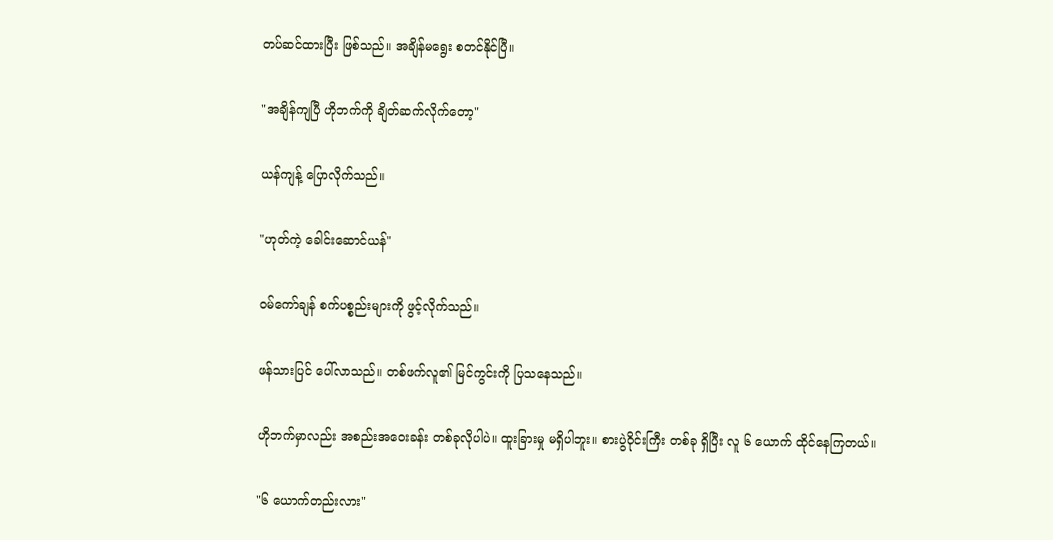တပ်ဆင်ထားပြီး ဖြစ်သည်။ အချိန်မရွေး စတင်နိုင်ပြီ။

"အချိန်ကျပြီ ဟိုဘက်ကို ချိတ်ဆက်လိုက်တော့"

ယန်ကျန့် ပြောလိုက်သည်။

"ဟုတ်ကဲ့ ခေါင်းဆောင်ယန်"

ဝမ်ကော်ချန် စက်ပစ္စည်းများကို ဖွင့်လိုက်သည်။

ဖန်သားပြင် ပေါ်လာသည်။ တစ်ဖက်လူ၏ မြင်ကွင်းကို ပြသနေသည်။

ဟိုဘက်မှာလည်း အစည်းအဝေးခန်း တစ်ခုလိုပါပဲ။ ထူးခြားမှု မရှိပါဘူး။ စားပွဲဝိုင်းကြီး တစ်ခု ရှိပြီး လူ ၆ ယောက် ထိုင်နေကြတယ်။

"၆ ယောက်တည်းလား"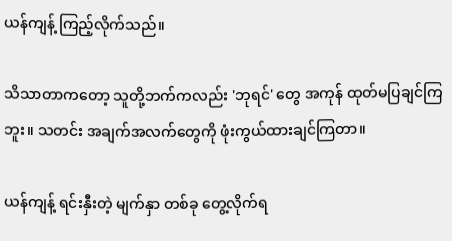ယန်ကျန့် ကြည့်လိုက်သည်။

သိသာတာကတော့ သူတို့ဘက်ကလည်း 'ဘုရင်' တွေ အကုန် ထုတ်မပြချင်ကြဘူး။ သတင်း အချက်အလက်တွေကို ဖုံးကွယ်ထားချင်ကြတာ။

ယန်ကျန့် ရင်းနှီးတဲ့ မျက်နှာ တစ်ခု တွေ့လိုက်ရ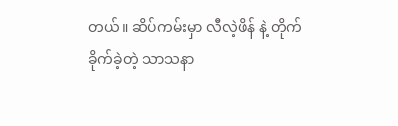တယ်။ ဆိပ်ကမ်းမှာ လီလဲ့ဖိန် နဲ့ တိုက်ခိုက်ခဲ့တဲ့ သာသနာ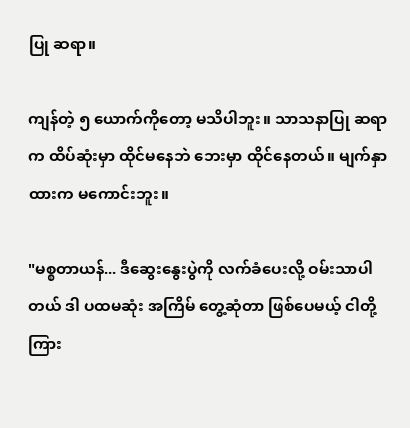ပြု ဆရာ။

ကျန်တဲ့ ၅ ယောက်ကိုတော့ မသိပါဘူး။ သာသနာပြု ဆရာက ထိပ်ဆုံးမှာ ထိုင်မနေဘဲ ဘေးမှာ ထိုင်နေတယ်။ မျက်နှာထားက မကောင်းဘူး။

"မစ္စတာယန်... ဒီဆွေးနွေးပွဲကို လက်ခံပေးလို့ ဝမ်းသာပါတယ် ဒါ ပထမဆုံး အကြိမ် တွေ့ဆုံတာ ဖြစ်ပေမယ့် ငါတို့ကြား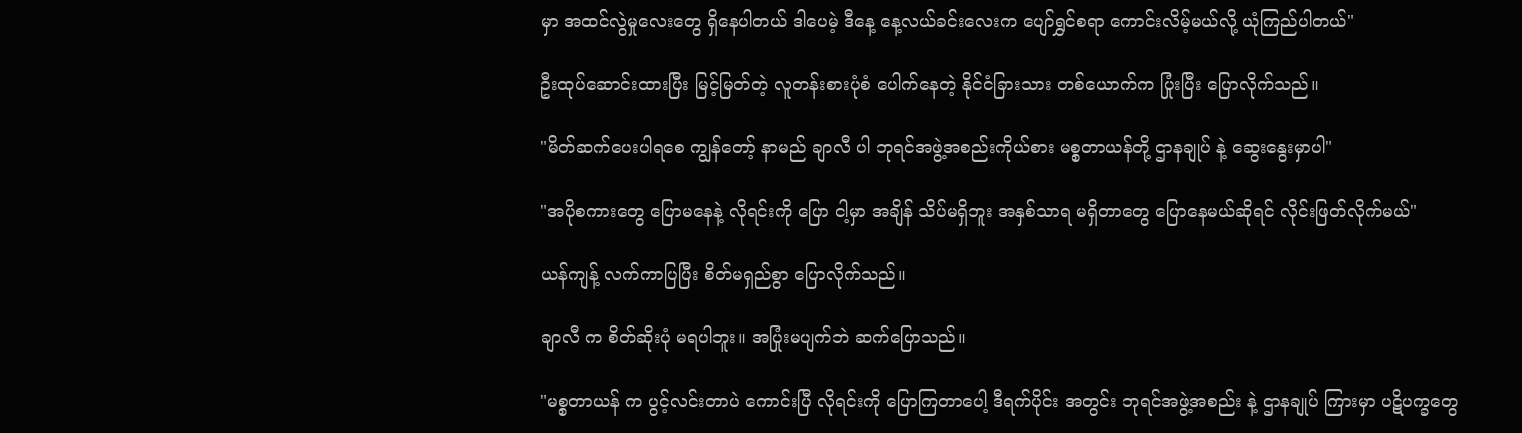မှာ အထင်လွဲမှုလေးတွေ ရှိနေပါတယ် ဒါပေမဲ့ ဒီနေ့ နေ့လယ်ခင်းလေးက ပျော်ရွှင်စရာ ကောင်းလိမ့်မယ်လို့ ယုံကြည်ပါတယ်"

ဦးထုပ်ဆောင်းထားပြီး မြင့်မြတ်တဲ့ လူတန်းစားပုံစံ ပေါက်နေတဲ့ နိုင်ငံခြားသား တစ်ယောက်က ပြုံးပြီး ပြောလိုက်သည်။

"မိတ်ဆက်ပေးပါရစေ ကျွန်တော့် နာမည် ချာလီ ပါ ဘုရင်အဖွဲ့အစည်းကိုယ်စား မစ္စတာယန်တို့ ဌာနချုပ် နဲ့ ဆွေးနွေးမှာပါ"

"အပိုစကားတွေ ပြောမနေနဲ့ လိုရင်းကို ပြော ငါ့မှာ အချိန် သိပ်မရှိဘူး အနှစ်သာရ မရှိတာတွေ ပြောနေမယ်ဆိုရင် လိုင်းဖြတ်လိုက်မယ်"

ယန်ကျန့် လက်ကာပြပြီး စိတ်မရှည်စွာ ပြောလိုက်သည်။

ချာလီ က စိတ်ဆိုးပုံ မရပါဘူး။ အပြုံးမပျက်ဘဲ ဆက်ပြောသည်။

"မစ္စတာယန် က ပွင့်လင်းတာပဲ ကောင်းပြီ လိုရင်းကို ပြောကြတာပေါ့ ဒီရက်ပိုင်း အတွင်း ဘုရင်အဖွဲ့အစည်း နဲ့ ဌာနချုပ် ကြားမှာ ပဋိပက္ခတွေ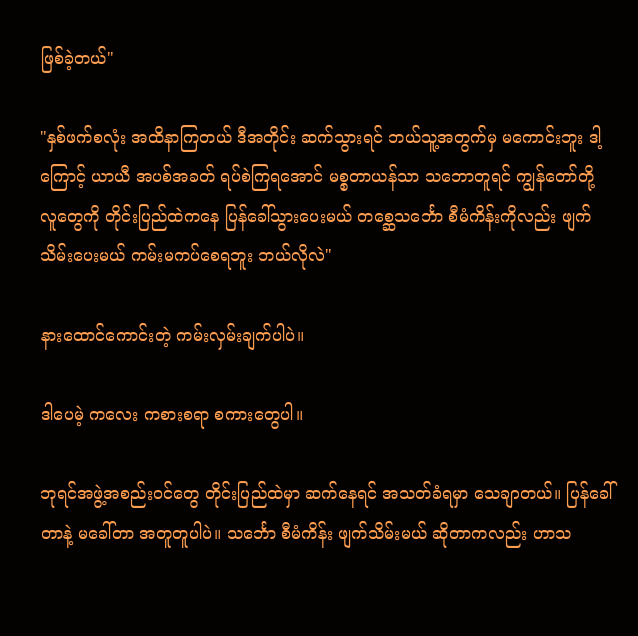ဖြစ်ခဲ့တယ်"

"နှစ်ဖက်စလုံး အထိနာကြတယ် ဒီအတိုင်း ဆက်သွားရင် ဘယ်သူ့အတွက်မှ မကောင်းဘူး ဒါ့ကြောင့် ယာယီ အပစ်အခတ် ရပ်စဲကြရအောင် မစ္စတာယန်သာ သဘောတူရင် ကျွန်တော်တို့ လူတွေကို တိုင်းပြည်ထဲကနေ ပြန်ခေါ်သွားပေးမယ် တစ္ဆေသင်္ဘော စီမံကိန်းကိုလည်း ဖျက်သိမ်းပေးမယ် ကမ်းမကပ်စေရဘူး ဘယ်လိုလဲ"

နားထောင်ကောင်းတဲ့ ကမ်းလှမ်းချက်ပါပဲ။

ဒါပေမဲ့ ကလေး ကစားစရာ စကားတွေပါ။

ဘုရင်အဖွဲ့အစည်းဝင်တွေ တိုင်းပြည်ထဲမှာ ဆက်နေရင် အသတ်ခံရမှာ သေချာတယ်။ ပြန်ခေါ်တာနဲ့ မခေါ်တာ အတူတူပါပဲ။ သင်္ဘော စီမံကိန်း ဖျက်သိမ်းမယ် ဆိုတာကလည်း ဟာသ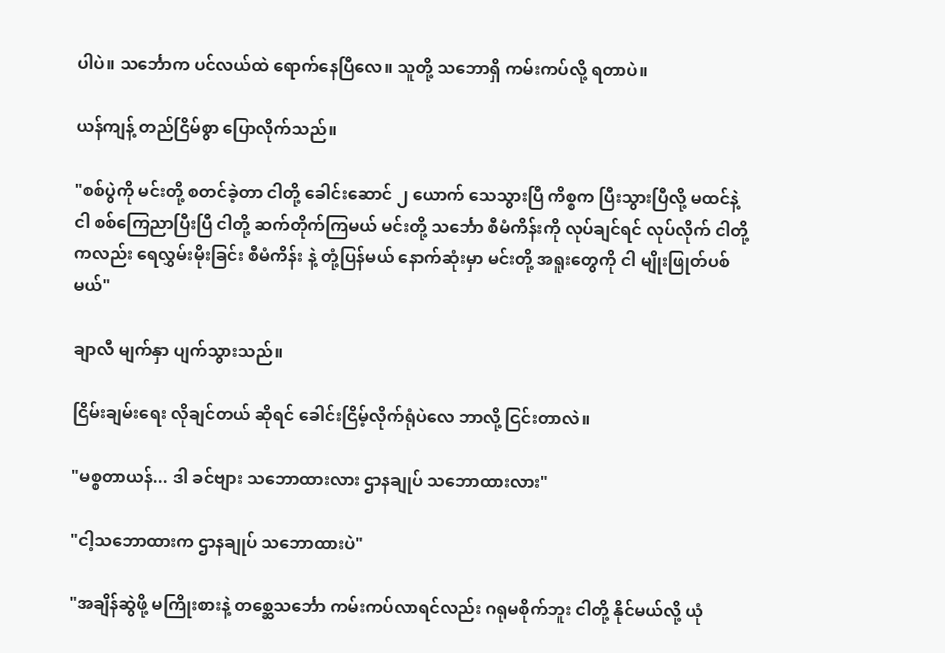ပါပဲ။ သင်္ဘောက ပင်လယ်ထဲ ရောက်နေပြီလေ။ သူတို့ သဘောရှိ ကမ်းကပ်လို့ ရတာပဲ။

ယန်ကျန့် တည်ငြိမ်စွာ ပြောလိုက်သည်။

"စစ်ပွဲကို မင်းတို့ စတင်ခဲ့တာ ငါတို့ ခေါင်းဆောင် ၂ ယောက် သေသွားပြီ ကိစ္စက ပြီးသွားပြီလို့ မထင်နဲ့ ငါ စစ်ကြေညာပြီးပြီ ငါတို့ ဆက်တိုက်ကြမယ် မင်းတို့ သင်္ဘော စီမံကိန်းကို လုပ်ချင်ရင် လုပ်လိုက် ငါတို့ကလည်း ရေလွှမ်းမိုးခြင်း စီမံကိန်း နဲ့ တုံ့ပြန်မယ် နောက်ဆုံးမှာ မင်းတို့ အရူးတွေကို ငါ မျိုးဖြုတ်ပစ်မယ်"

ချာလီ မျက်နှာ ပျက်သွားသည်။

ငြိမ်းချမ်းရေး လိုချင်တယ် ဆိုရင် ခေါင်းငြိမ့်လိုက်ရုံပဲလေ ဘာလို့ ငြင်းတာလဲ။

"မစ္စတာယန်... ဒါ ခင်ဗျား သဘောထားလား ဌာနချုပ် သဘောထားလား"

"ငါ့သဘောထားက ဌာနချုပ် သဘောထားပဲ"

"အချိန်ဆွဲဖို့ မကြိုးစားနဲ့ တစ္ဆေသင်္ဘော ကမ်းကပ်လာရင်လည်း ဂရုမစိုက်ဘူး ငါတို့ နိုင်မယ်လို့ ယုံ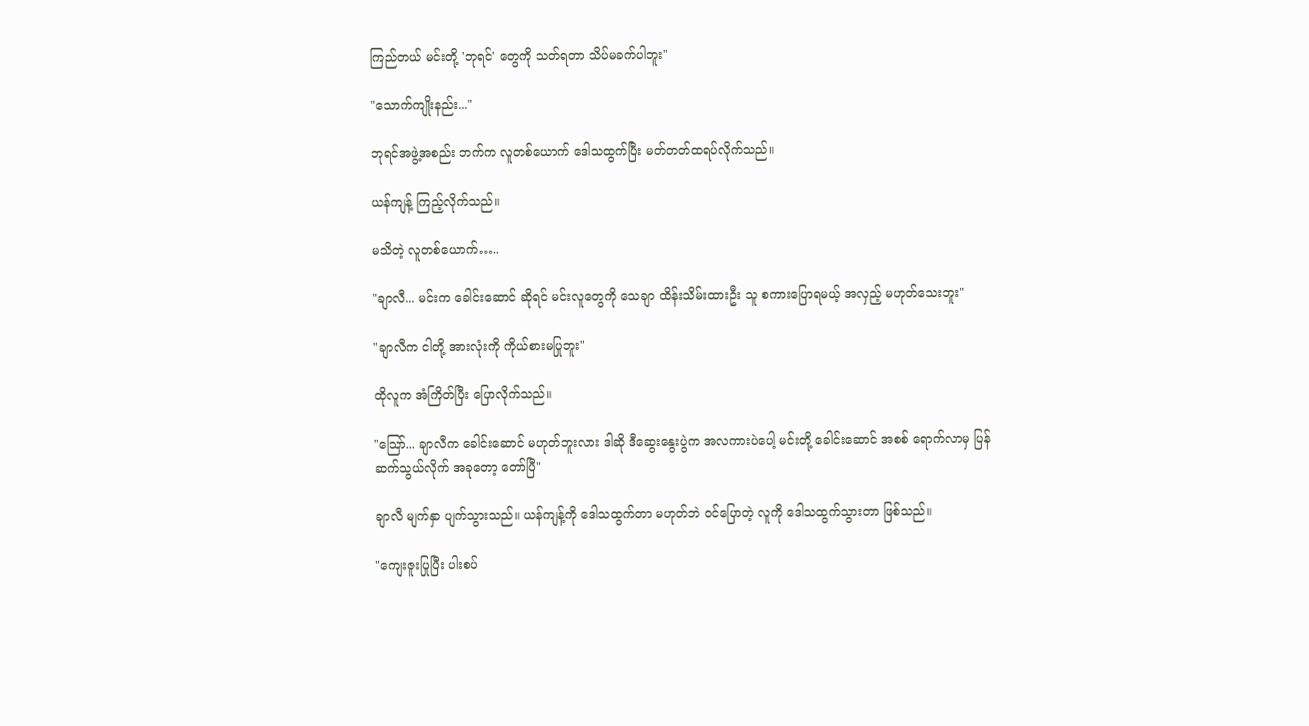ကြည်တယ် မင်းတို့ 'ဘုရင်' တွေကို သတ်ရတာ သိပ်မခက်ပါဘူး"

"သောက်ကျိုးနည်း..."

ဘုရင်အဖွဲ့အစည်း ဘက်က လူတစ်ယောက် ဒေါသထွက်ပြီး မတ်တတ်ထရပ်လိုက်သည်။

ယန်ကျန့် ကြည့်လိုက်သည်။

မသိတဲ့ လူတစ်ယောက်…..

"ချာလီ... မင်းက ခေါင်းဆောင် ဆိုရင် မင်းလူတွေကို သေချာ ထိန်းသိမ်းထားဦး သူ စကားပြောရမယ့် အလှည့် မဟုတ်သေးဘူး"

"ချာလီက ငါတို့ အားလုံးကို ကိုယ်စားမပြုဘူး"

ထိုလူက အံကြိတ်ပြီး ပြောလိုက်သည်။

"သြော်... ချာလီက ခေါင်းဆောင် မဟုတ်ဘူးလား ဒါဆို ဒီဆွေးနွေးပွဲက အလကားပဲပေါ့ မင်းတို့ ခေါင်းဆောင် အစစ် ရောက်လာမှ ပြန်ဆက်သွယ်လိုက် အခုတော့ တော်ပြီ"

ချာလီ မျက်နှာ ပျက်သွားသည်။ ယန်ကျန့်ကို ဒေါသထွက်တာ မဟုတ်ဘဲ ဝင်ပြောတဲ့ လူကို ဒေါသထွက်သွားတာ ဖြစ်သည်။

"ကျေးဇူးပြုပြီး ပါးစပ်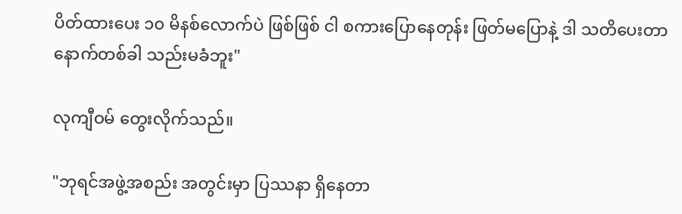ပိတ်ထားပေး ၁၀ မိနစ်လောက်ပဲ ဖြစ်ဖြစ် ငါ စကားပြောနေတုန်း ဖြတ်မပြောနဲ့ ဒါ သတိပေးတာ နောက်တစ်ခါ သည်းမခံဘူး"

လုကျီဝမ် တွေးလိုက်သည်။

"ဘုရင်အဖွဲ့အစည်း အတွင်းမှာ ပြဿနာ ရှိနေတာ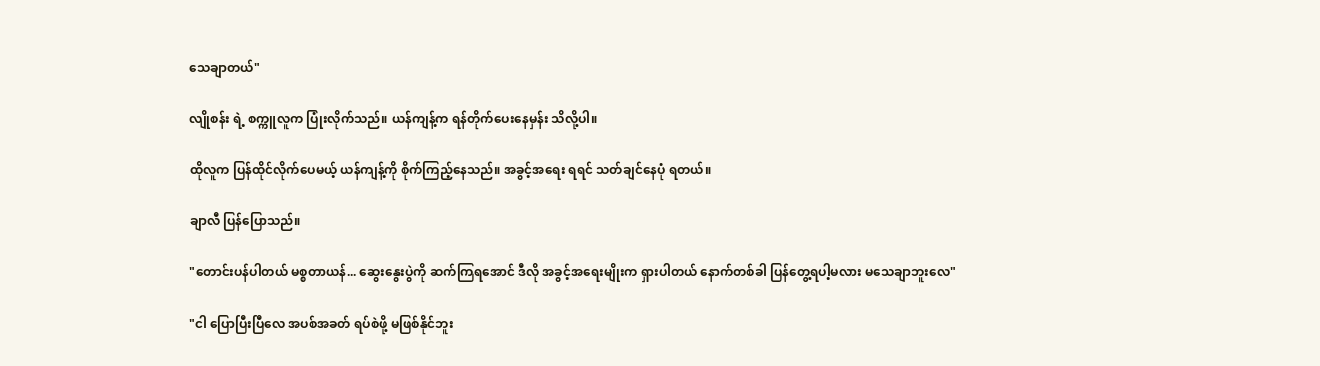သေချာတယ်"

လျိုစန်း ရဲ့ စက္ကူလူက ပြုံးလိုက်သည်။ ယန်ကျန့်က ရန်တိုက်ပေးနေမှန်း သိလို့ပါ။

ထိုလူက ပြန်ထိုင်လိုက်ပေမယ့် ယန်ကျန့်ကို စိုက်ကြည့်နေသည်။ အခွင့်အရေး ရရင် သတ်ချင်နေပုံ ရတယ်။

ချာလီ ပြန်ပြောသည်။

"တောင်းပန်ပါတယ် မစ္စတာယန်... ဆွေးနွေးပွဲကို ဆက်ကြရအောင် ဒီလို အခွင့်အရေးမျိုးက ရှားပါတယ် နောက်တစ်ခါ ပြန်တွေ့ရပါ့မလား မသေချာဘူးလေ"

"ငါ ပြောပြီးပြီလေ အပစ်အခတ် ရပ်စဲဖို့ မဖြစ်နိုင်ဘူး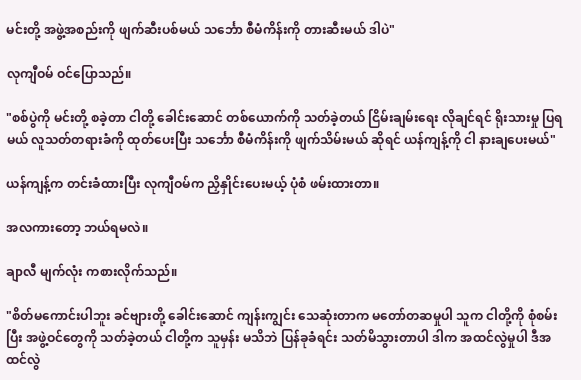မင်းတို့ အဖွဲ့အစည်းကို ဖျက်ဆီးပစ်မယ် သင်္ဘော စီမံကိန်းကို တားဆီးမယ် ဒါပဲ"

လုကျီဝမ် ဝင်ပြောသည်။

"စစ်ပွဲကို မင်းတို့ စခဲ့တာ ငါတို့ ခေါင်းဆောင် တစ်ယောက်ကို သတ်ခဲ့တယ် ငြိမ်းချမ်းရေး လိုချင်ရင် ရိုးသားမှု ပြရမယ် လူသတ်တရားခံကို ထုတ်ပေးပြီး သင်္ဘော စီမံကိန်းကို ဖျက်သိမ်းမယ် ဆိုရင် ယန်ကျန့်ကို ငါ နားချပေးမယ်"

ယန်ကျန့်က တင်းခံထားပြီး လုကျီဝမ်က ညှိနှိုင်းပေးမယ့် ပုံစံ ဖမ်းထားတာ။

အလကားတော့ ဘယ်ရမလဲ။

ချာလီ မျက်လုံး ကစားလိုက်သည်။

"စိတ်မကောင်းပါဘူး ခင်ဗျားတို့ ခေါင်းဆောင် ကျန်းကျွင်း သေဆုံးတာက မတော်တဆမှုပါ သူက ငါတို့ကို စုံစမ်းပြီး အဖွဲ့ဝင်တွေကို သတ်ခဲ့တယ် ငါတို့က သူမှန်း မသိဘဲ ပြန်ခုခံရင်း သတ်မိသွားတာပါ ဒါက အထင်လွဲမှုပါ ဒီအထင်လွဲ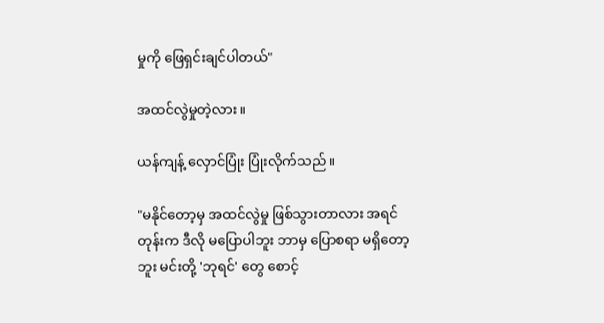မှုကို ဖြေရှင်းချင်ပါတယ်"

အထင်လွဲမှုတဲ့လား။

ယန်ကျန့် လှောင်ပြုံး ပြုံးလိုက်သည်။

"မနိုင်တော့မှ အထင်လွဲမှု ဖြစ်သွားတာလား အရင်တုန်းက ဒီလို မပြောပါဘူး ဘာမှ ပြောစရာ မရှိတော့ဘူး မင်းတို့ 'ဘုရင်' တွေ စောင့်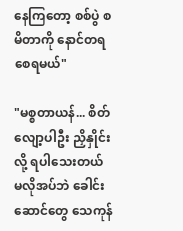နေကြတော့ စစ်ပွဲ စမိတာကို နောင်တရစေရမယ်"

"မစ္စတာယန်... စိတ်လျော့ပါဦး ညှိနှိုင်းလို့ ရပါသေးတယ် မလိုအပ်ဘဲ ခေါင်းဆောင်တွေ သေကုန်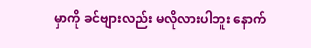မှာကို ခင်ဗျားလည်း မလိုလားပါဘူး နောက်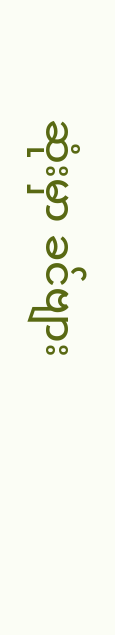ဆုံးမှာ ခင်ဗျား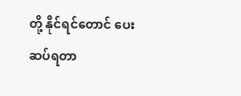တို့ နိုင်ရင်တောင် ပေးဆပ်ရတာ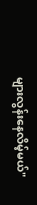များလွန်းနေလိမ့်မယ်"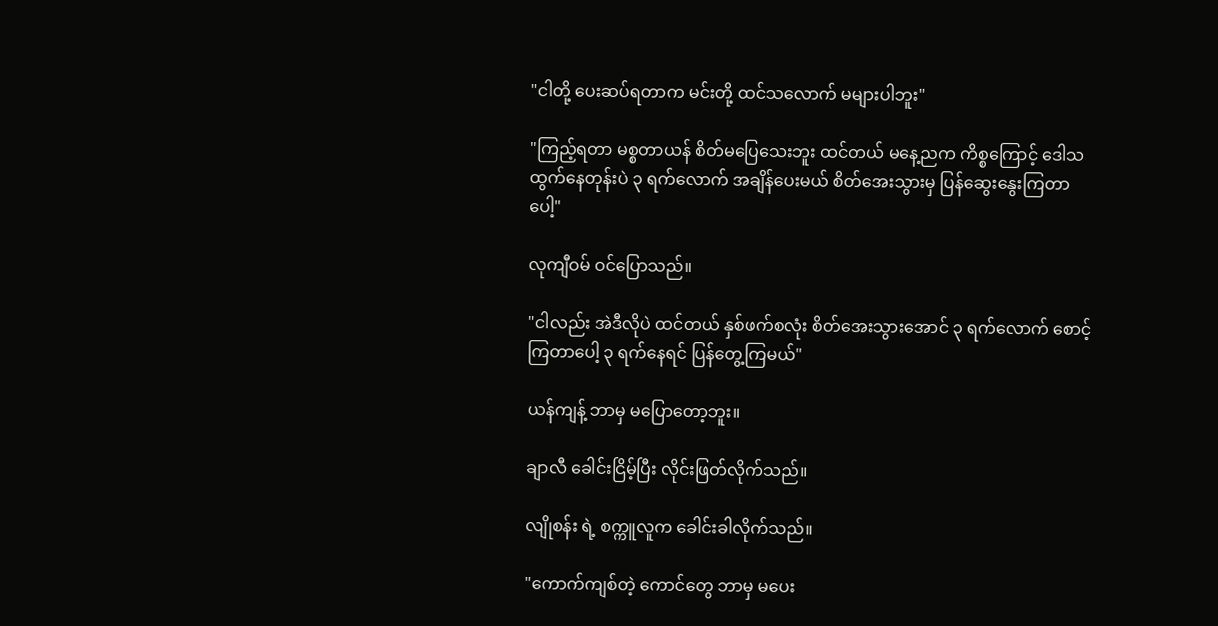"ငါတို့ ပေးဆပ်ရတာက မင်းတို့ ထင်သလောက် မများပါဘူး"

"ကြည့်ရတာ မစ္စတာယန် စိတ်မပြေသေးဘူး ထင်တယ် မနေ့ညက ကိစ္စကြောင့် ဒေါသထွက်နေတုန်းပဲ ၃ ရက်လောက် အချိန်ပေးမယ် စိတ်အေးသွားမှ ပြန်ဆွေးနွေးကြတာပေါ့"

လုကျီဝမ် ဝင်ပြောသည်။

"ငါလည်း အဲဒီလိုပဲ ထင်တယ် နှစ်ဖက်စလုံး စိတ်အေးသွားအောင် ၃ ရက်လောက် စောင့်ကြတာပေါ့ ၃ ရက်နေရင် ပြန်တွေ့ကြမယ်"

ယန်ကျန့် ဘာမှ မပြောတော့ဘူး။

ချာလီ ခေါင်းငြိမ့်ပြီး လိုင်းဖြတ်လိုက်သည်။

လျိုစန်း ရဲ့ စက္ကူလူက ခေါင်းခါလိုက်သည်။

"ကောက်ကျစ်တဲ့ ကောင်တွေ ဘာမှ မပေး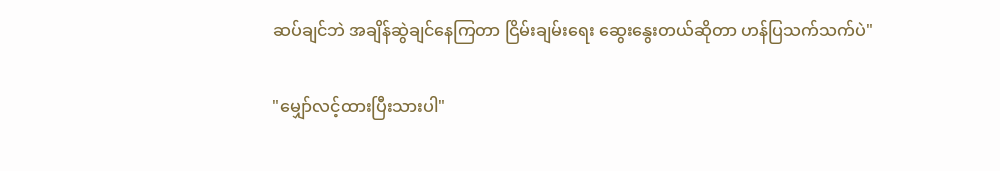ဆပ်ချင်ဘဲ အချိန်ဆွဲချင်နေကြတာ ငြိမ်းချမ်းရေး ဆွေးနွေးတယ်ဆိုတာ ဟန်ပြသက်သက်ပဲ"

"မျှော်လင့်ထားပြီးသားပါ"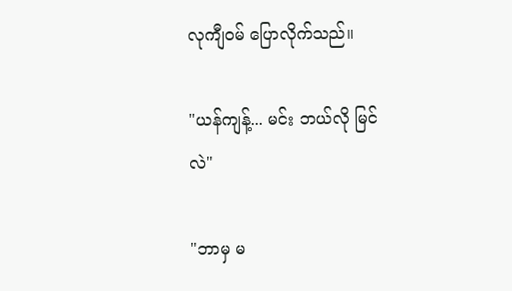လုကျီဝမ် ပြောလိုက်သည်။

"ယန်ကျန့်... မင်း ဘယ်လို မြင်လဲ"

"ဘာမှ မ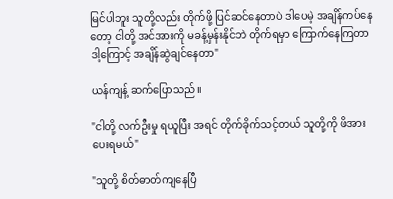မြင်ပါဘူး သူတို့လည်း တိုက်ဖို့ ပြင်ဆင်နေတာပဲ ဒါပေမဲ့ အချိန်ကပ်နေတော့ ငါတို့ အင်အားကို မခန့်မှန်းနိုင်ဘဲ တိုက်ရမှာ ကြောက်နေကြတာ ဒါ့ကြောင့် အချိန်ဆွဲချင်နေတာ"

ယန်ကျန့် ဆက်ပြောသည်။

"ငါတို့ လက်ဦးမှု ရယူပြီး အရင် တိုက်ခိုက်သင့်တယ် သူတို့ကို ဖိအားပေးရမယ်"

"သူတို့ စိတ်ဓာတ်ကျနေပြီ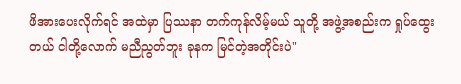ဖိအားပေးလိုက်ရင် အထဲမှာ ပြဿနာ တက်ကုန်လိမ့်မယ် သူတို့ အဖွဲ့အစည်းက ရှုပ်ထွေးတယ် ငါတို့လောက် မညီညွတ်ဘူး ခုနက မြင်တဲ့အတိုင်းပဲ"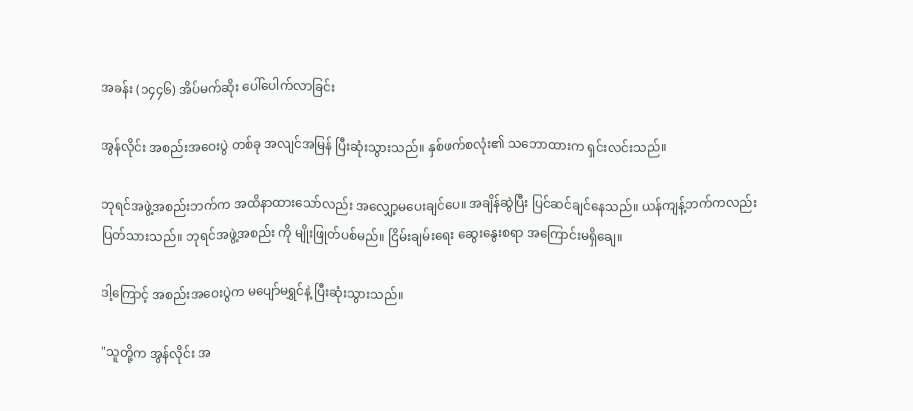အခန်း (၁၄၄၆) အိပ်မက်ဆိုး ပေါ်ပေါက်လာခြင်း

အွန်လိုင်း အစည်းအဝေးပွဲ တစ်ခု အလျင်အမြန် ပြီးဆုံးသွားသည်။ နှစ်ဖက်စလုံး၏ သဘောထားက ရှင်းလင်းသည်။

ဘုရင်အဖွဲ့အစည်းဘက်က အထိနာထားသော်လည်း အလျှော့မပေးချင်ပေ။ အချိန်ဆွဲပြီး ပြင်ဆင်ချင်နေသည်။ ယန်ကျန့်ဘက်ကလည်း ပြတ်သားသည်။ ဘုရင်အဖွဲ့အစည်း ကို မျိုးဖြုတ်ပစ်မည်။ ငြိမ်းချမ်းရေး ဆွေးနွေးစရာ အကြောင်းမရှိချေ။

ဒါ့ကြောင့် အစည်းအဝေးပွဲက မပျော်မရွှင်နဲ့ ပြီးဆုံးသွားသည်။

"သူတို့က အွန်လိုင်း အ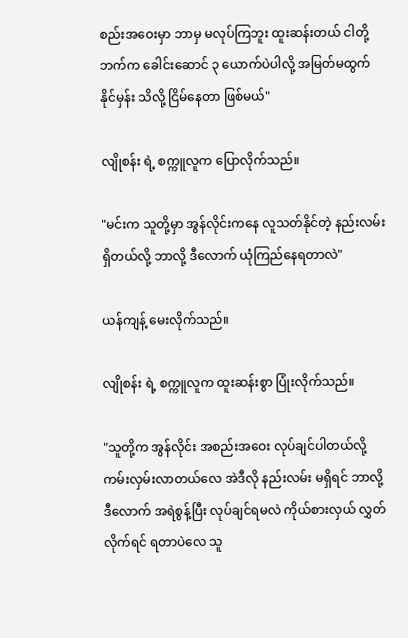စည်းအဝေးမှာ ဘာမှ မလုပ်ကြဘူး ထူးဆန်းတယ် ငါတို့ဘက်က ခေါင်းဆောင် ၃ ယောက်ပဲပါလို့ အမြတ်မထွက်နိုင်မှန်း သိလို့ ငြိမ်နေတာ ဖြစ်မယ်"

လျိုစန်း ရဲ့ စက္ကူလူက ပြောလိုက်သည်။

"မင်းက သူတို့မှာ အွန်လိုင်းကနေ လူသတ်နိုင်တဲ့ နည်းလမ်း ရှိတယ်လို့ ဘာလို့ ဒီလောက် ယုံကြည်နေရတာလဲ"

ယန်ကျန့် မေးလိုက်သည်။

လျိုစန်း ရဲ့ စက္ကူလူက ထူးဆန်းစွာ ပြုံးလိုက်သည်။

"သူတို့က အွန်လိုင်း အစည်းအဝေး လုပ်ချင်ပါတယ်လို့ ကမ်းလှမ်းလာတယ်လေ အဲဒီလို နည်းလမ်း မရှိရင် ဘာလို့ ဒီလောက် အရဲစွန့်ပြီး လုပ်ချင်ရမလဲ ကိုယ်စားလှယ် လွှတ်လိုက်ရင် ရတာပဲလေ သူ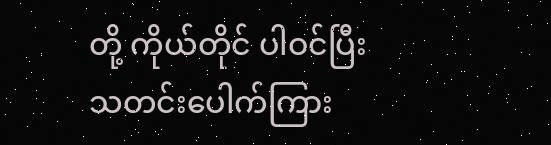တို့ ကိုယ်တိုင် ပါဝင်ပြီး သတင်းပေါက်ကြား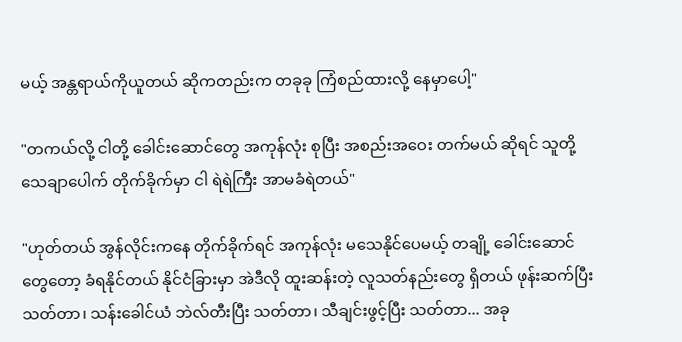မယ့် အန္တရာယ်ကိုယူတယ် ဆိုကတည်းက တခုခု ကြံစည်ထားလို့ နေမှာပေါ့"

"တကယ်လို့ ငါတို့ ခေါင်းဆောင်တွေ အကုန်လုံး စုပြီး အစည်းအဝေး တက်မယ် ဆိုရင် သူတို့ သေချာပေါက် တိုက်ခိုက်မှာ ငါ ရဲရဲကြီး အာမခံရဲတယ်"

"ဟုတ်တယ် အွန်လိုင်းကနေ တိုက်ခိုက်ရင် အကုန်လုံး မသေနိုင်ပေမယ့် တချို့ ခေါင်းဆောင်တွေတော့ ခံရနိုင်တယ် နိုင်ငံခြားမှာ အဲဒီလို ထူးဆန်းတဲ့ လူသတ်နည်းတွေ ရှိတယ် ဖုန်းဆက်ပြီး သတ်တာ၊ သန်းခေါင်ယံ ဘဲလ်တီးပြီး သတ်တာ၊ သီချင်းဖွင့်ပြီး သတ်တာ... အခု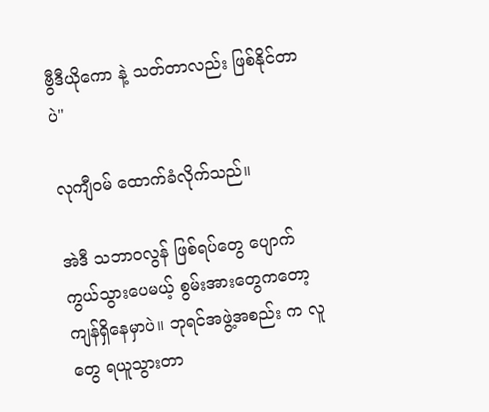ဗွီဒီယိုကော နဲ့ သတ်တာလည်း ဖြစ်နိုင်တာပဲ"

လုကျီဝမ် ထောက်ခံလိုက်သည်။

အဲဒီ သဘာဝလွန် ဖြစ်ရပ်တွေ ပျောက်ကွယ်သွားပေမယ့် စွမ်းအားတွေကတော့ ကျန်ရှိနေမှာပဲ။ ဘုရင်အဖွဲ့အစည်း က လူတွေ ရယူသွားတာ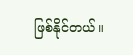ဖြစ်နိုင်တယ်။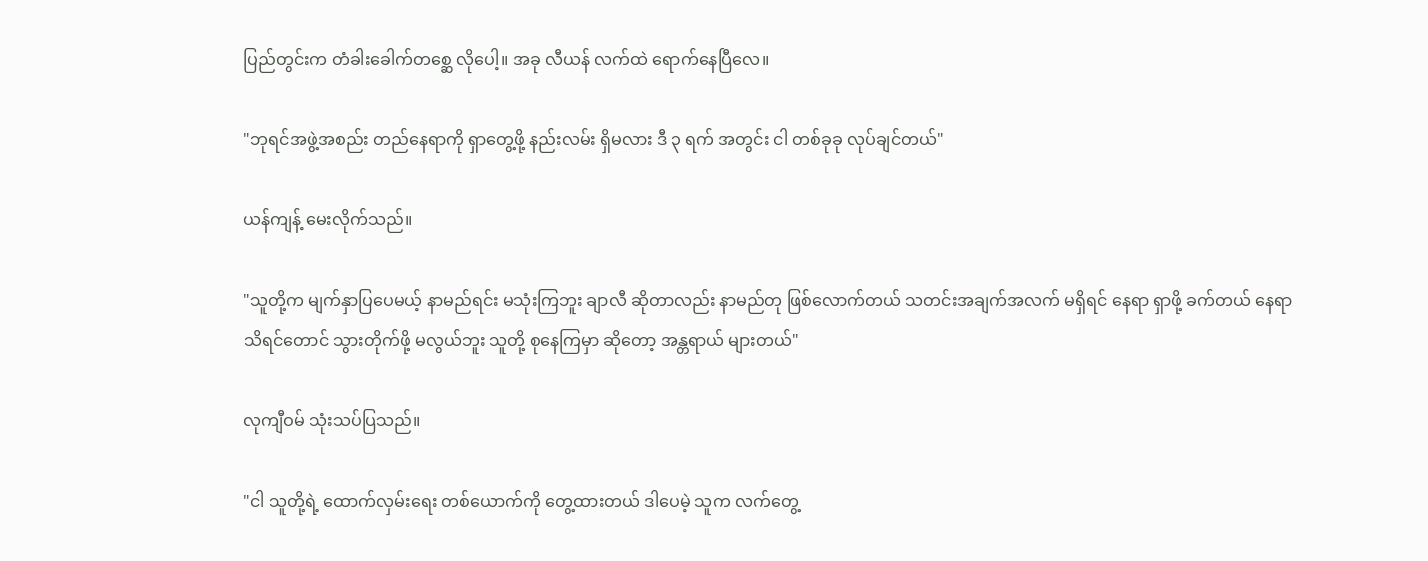ပြည်တွင်းက တံခါးခေါက်တစ္ဆေ လိုပေါ့။ အခု လီယန် လက်ထဲ ရောက်နေပြီလေ။

"ဘုရင်အဖွဲ့အစည်း တည်နေရာကို ရှာတွေ့ဖို့ နည်းလမ်း ရှိမလား ဒီ ၃ ရက် အတွင်း ငါ တစ်ခုခု လုပ်ချင်တယ်"

ယန်ကျန့် မေးလိုက်သည်။

"သူတို့က မျက်နှာပြပေမယ့် နာမည်ရင်း မသုံးကြဘူး ချာလီ ဆိုတာလည်း နာမည်တု ဖြစ်လောက်တယ် သတင်းအချက်အလက် မရှိရင် နေရာ ရှာဖို့ ခက်တယ် နေရာ သိရင်တောင် သွားတိုက်ဖို့ မလွယ်ဘူး သူတို့ စုနေကြမှာ ဆိုတော့ အန္တရာယ် များတယ်"

လုကျီဝမ် သုံးသပ်ပြသည်။

"ငါ သူတို့ရဲ့ ထောက်လှမ်းရေး တစ်ယောက်ကို တွေ့ထားတယ် ဒါပေမဲ့ သူက လက်တွေ့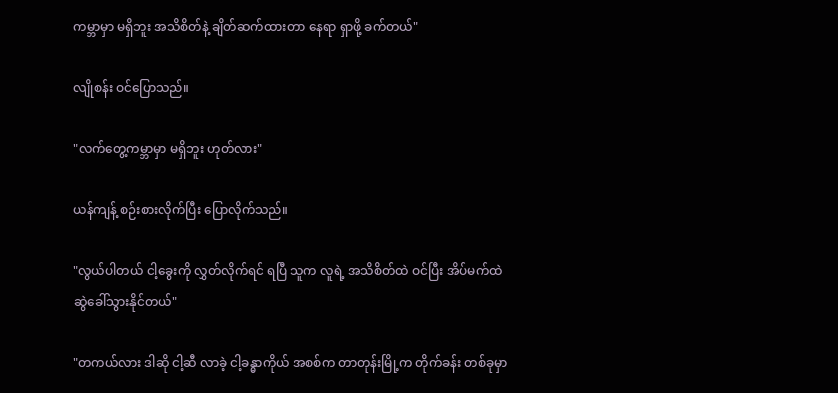ကမ္ဘာမှာ မရှိဘူး အသိစိတ်နဲ့ ချိတ်ဆက်ထားတာ နေရာ ရှာဖို့ ခက်တယ်"

လျိုစန်း ဝင်ပြောသည်။

"လက်တွေ့ကမ္ဘာမှာ မရှိဘူး ဟုတ်လား"

ယန်ကျန့် စဉ်းစားလိုက်ပြီး ပြောလိုက်သည်။

"လွယ်ပါတယ် ငါ့ခွေးကို လွှတ်လိုက်ရင် ရပြီ သူက လူရဲ့ အသိစိတ်ထဲ ဝင်ပြီး အိပ်မက်ထဲ ဆွဲခေါ်သွားနိုင်တယ်"

"တကယ်လား ဒါဆို ငါ့ဆီ လာခဲ့ ငါ့ခန္ဓာကိုယ် အစစ်က တာတုန်းမြို့က တိုက်ခန်း တစ်ခုမှာ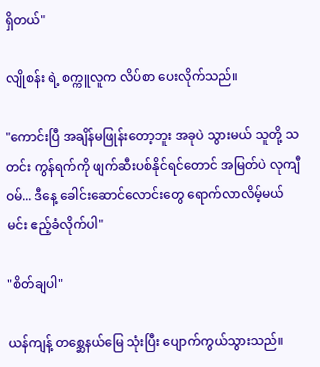ရှိတယ်"

လျိုစန်း ရဲ့ စက္ကူလူက လိပ်စာ ပေးလိုက်သည်။

"ကောင်းပြီ အချိန်မဖြုန်းတော့ဘူး အခုပဲ သွားမယ် သူတို့ သတင်း ကွန်ရက်ကို ဖျက်ဆီးပစ်နိုင်ရင်တောင် အမြတ်ပဲ လုကျီဝမ်... ဒီနေ့ ခေါင်းဆောင်လောင်းတွေ ရောက်လာလိမ့်မယ် မင်း ဧည့်ခံလိုက်ပါ"

"စိတ်ချပါ"

ယန်ကျန့် တစ္ဆေနယ်မြေ သုံးပြီး ပျောက်ကွယ်သွားသည်။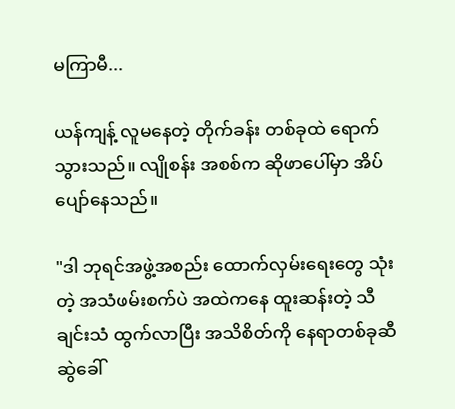မကြာမီ...

ယန်ကျန့် လူမနေတဲ့ တိုက်ခန်း တစ်ခုထဲ ရောက်သွားသည်။ လျိုစန်း အစစ်က ဆိုဖာပေါ်မှာ အိပ်ပျော်နေသည်။

"ဒါ ဘုရင်အဖွဲ့အစည်း ထောက်လှမ်းရေးတွေ သုံးတဲ့ အသံဖမ်းစက်ပဲ အထဲကနေ ထူးဆန်းတဲ့ သီချင်းသံ ထွက်လာပြီး အသိစိတ်ကို နေရာတစ်ခုဆီ ဆွဲခေါ်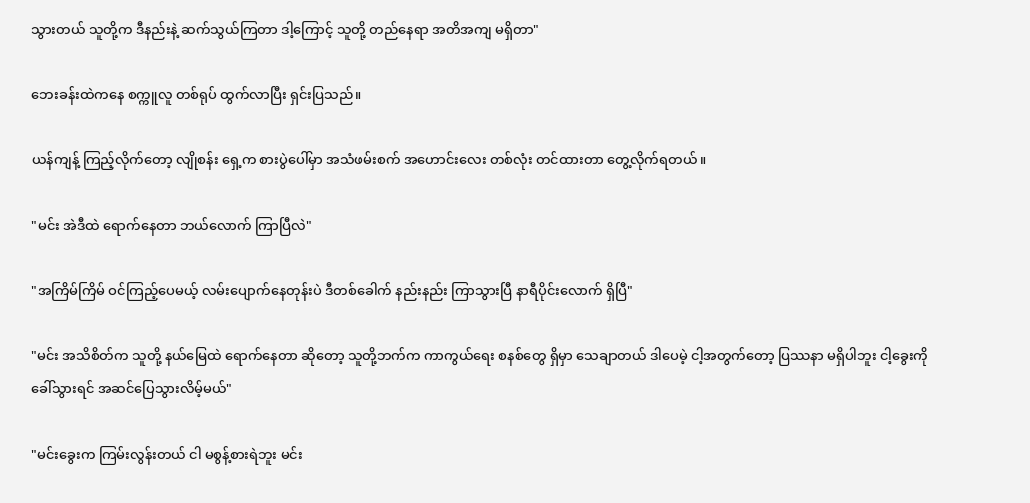သွားတယ် သူတို့က ဒီနည်းနဲ့ ဆက်သွယ်ကြတာ ဒါ့ကြောင့် သူတို့ တည်နေရာ အတိအကျ မရှိတာ"

ဘေးခန်းထဲကနေ စက္ကူလူ တစ်ရုပ် ထွက်လာပြီး ရှင်းပြသည်။

ယန်ကျန့် ကြည့်လိုက်တော့ လျိုစန်း ရှေ့က စားပွဲပေါ်မှာ အသံဖမ်းစက် အဟောင်းလေး တစ်လုံး တင်ထားတာ တွေ့လိုက်ရတယ်။

"မင်း အဲဒီထဲ ရောက်နေတာ ဘယ်လောက် ကြာပြီလဲ"

"အကြိမ်ကြိမ် ဝင်ကြည့်ပေမယ့် လမ်းပျောက်နေတုန်းပဲ ဒီတစ်ခေါက် နည်းနည်း ကြာသွားပြီ နာရီပိုင်းလောက် ရှိပြီ"

"မင်း အသိစိတ်က သူတို့ နယ်မြေထဲ ရောက်နေတာ ဆိုတော့ သူတို့ဘက်က ကာကွယ်ရေး စနစ်တွေ ရှိမှာ သေချာတယ် ဒါပေမဲ့ ငါ့အတွက်တော့ ပြဿနာ မရှိပါဘူး ငါ့ခွေးကို ခေါ်သွားရင် အဆင်ပြေသွားလိမ့်မယ်"

"မင်းခွေးက ကြမ်းလွန်းတယ် ငါ မစွန့်စားရဲဘူး မင်း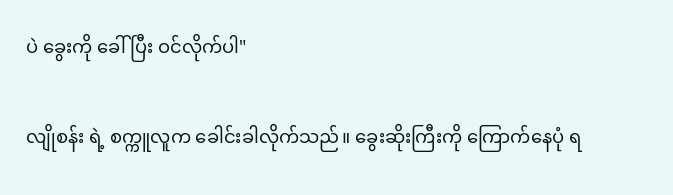ပဲ ခွေးကို ခေါ်ပြီး ဝင်လိုက်ပါ"

လျိုစန်း ရဲ့ စက္ကူလူက ခေါင်းခါလိုက်သည်။ ခွေးဆိုးကြီးကို ကြောက်နေပုံ ရ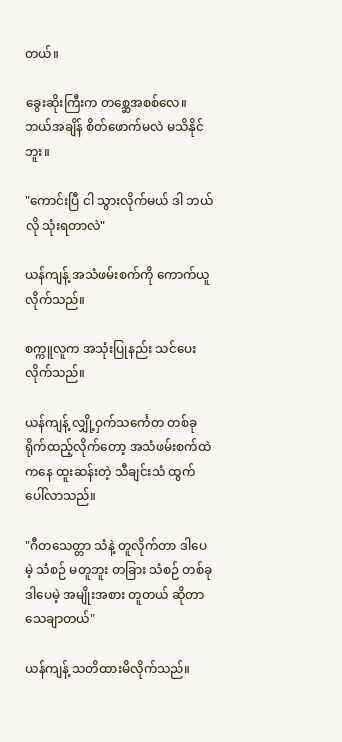တယ်။

ခွေးဆိုးကြီးက တစ္ဆေအစစ်လေ။ ဘယ်အချိန် စိတ်ဖောက်မလဲ မသိနိုင်ဘူး။

"ကောင်းပြီ ငါ သွားလိုက်မယ် ဒါ ဘယ်လို သုံးရတာလဲ"

ယန်ကျန့် အသံဖမ်းစက်ကို ကောက်ယူလိုက်သည်။

စက္ကူလူက အသုံးပြုနည်း သင်ပေးလိုက်သည်။

ယန်ကျန့် လျှို့ဝှက်သင်္ကေတ တစ်ခု ရိုက်ထည့်လိုက်တော့ အသံဖမ်းစက်ထဲကနေ ထူးဆန်းတဲ့ သီချင်းသံ ထွက်ပေါ်လာသည်။

"ဂီတသေတ္တာ သံနဲ့ တူလိုက်တာ ဒါပေမဲ့ သံစဉ် မတူဘူး တခြား သံစဉ် တစ်ခု ဒါပေမဲ့ အမျိုးအစား တူတယ် ဆိုတာ သေချာတယ်"

ယန်ကျန့် သတိထားမိလိုက်သည်။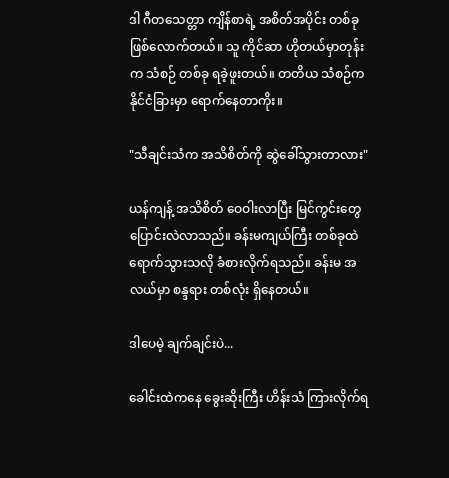ဒါ ဂီတသေတ္တာ ကျိန်စာရဲ့ အစိတ်အပိုင်း တစ်ခု ဖြစ်လောက်တယ်။ သူ ကိုင်ဆာ ဟိုတယ်မှာတုန်းက သံစဉ် တစ်ခု ရခဲ့ဖူးတယ်။ တတိယ သံစဉ်က နိုင်ငံခြားမှာ ရောက်နေတာကိုး။

"သီချင်းသံက အသိစိတ်ကို ဆွဲခေါ်သွားတာလား"

ယန်ကျန့် အသိစိတ် ဝေဝါးလာပြီး မြင်ကွင်းတွေ ပြောင်းလဲလာသည်။ ခန်းမကျယ်ကြီး တစ်ခုထဲ ရောက်သွားသလို ခံစားလိုက်ရသည်။ ခန်းမ အလယ်မှာ စန္ဒရား တစ်လုံး ရှိနေတယ်။

ဒါပေမဲ့ ချက်ချင်းပဲ...

ခေါင်းထဲကနေ ခွေးဆိုးကြီး ဟိန်းသံ ကြားလိုက်ရ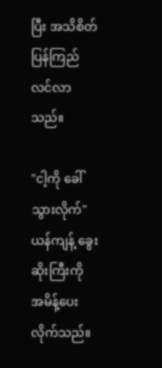ပြီး အသိစိတ် ပြန်ကြည်လင်လာသည်။

"ငါ့ကို ခေါ်သွားလိုက်" ယန်ကျန့် ခွေးဆိုးကြီးကို အမိန့်ပေးလိုက်သည်။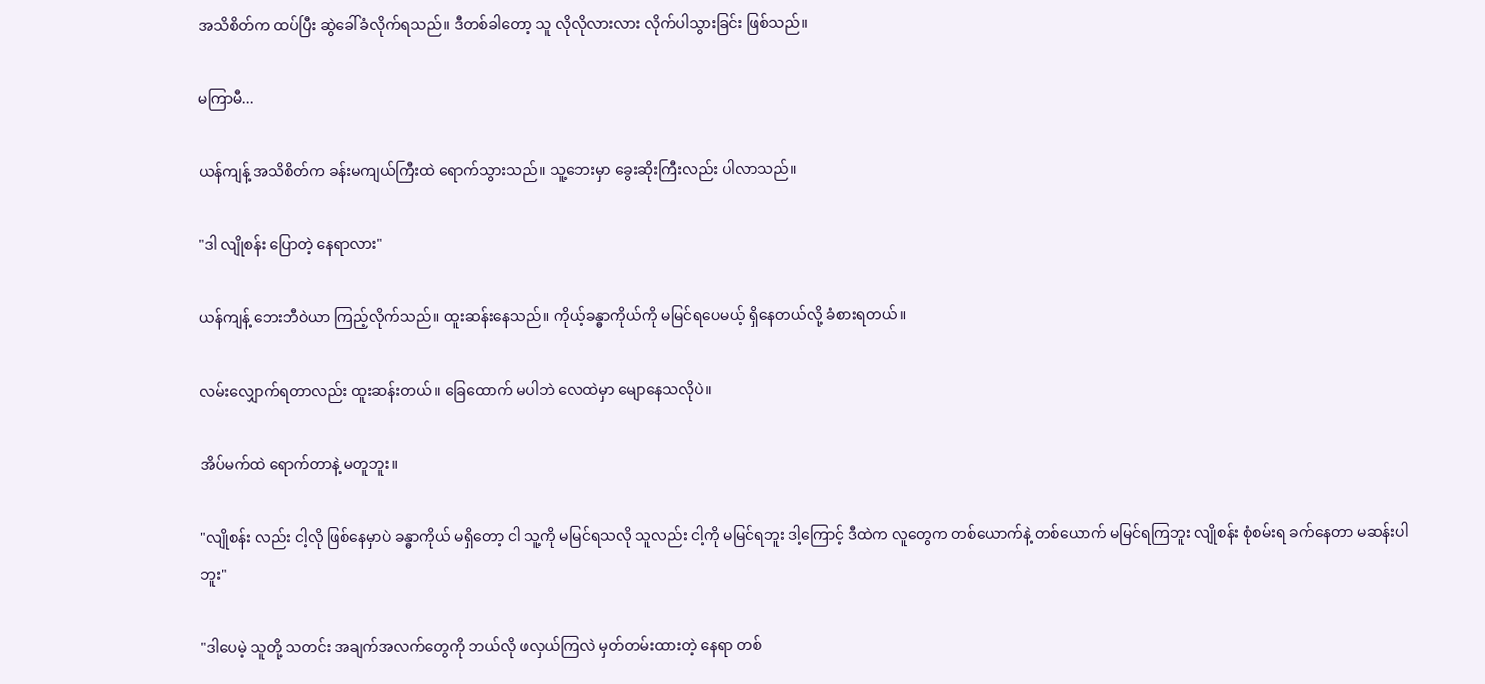အသိစိတ်က ထပ်ပြီး ဆွဲခေါ်ခံလိုက်ရသည်။ ဒီတစ်ခါတော့ သူ လိုလိုလားလား လိုက်ပါသွားခြင်း ဖြစ်သည်။

မကြာမီ...

ယန်ကျန့် အသိစိတ်က ခန်းမကျယ်ကြီးထဲ ရောက်သွားသည်။ သူ့ဘေးမှာ ခွေးဆိုးကြီးလည်း ပါလာသည်။

"ဒါ လျိုစန်း ပြောတဲ့ နေရာလား"

ယန်ကျန့် ဘေးဘီဝဲယာ ကြည့်လိုက်သည်။ ထူးဆန်းနေသည်။ ကိုယ့်ခန္ဓာကိုယ်ကို မမြင်ရပေမယ့် ရှိနေတယ်လို့ ခံစားရတယ်။

လမ်းလျှောက်ရတာလည်း ထူးဆန်းတယ်။ ခြေထောက် မပါဘဲ လေထဲမှာ မျောနေသလိုပဲ။

အိပ်မက်ထဲ ရောက်တာနဲ့ မတူဘူး။

"လျိုစန်း လည်း ငါ့လို ဖြစ်နေမှာပဲ ခန္ဓာကိုယ် မရှိတော့ ငါ သူ့ကို မမြင်ရသလို သူလည်း ငါ့ကို မမြင်ရဘူး ဒါ့ကြောင့် ဒီထဲက လူတွေက တစ်ယောက်နဲ့ တစ်ယောက် မမြင်ရကြဘူး လျိုစန်း စုံစမ်းရ ခက်နေတာ မဆန်းပါဘူး"

"ဒါပေမဲ့ သူတို့ သတင်း အချက်အလက်တွေကို ဘယ်လို ဖလှယ်ကြလဲ မှတ်တမ်းထားတဲ့ နေရာ တစ်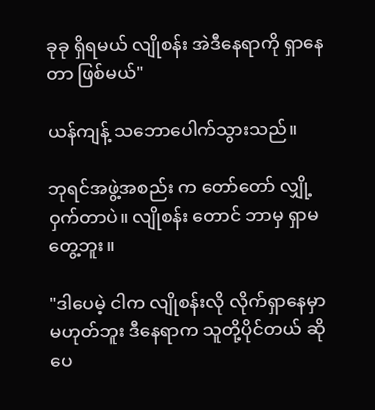ခုခု ရှိရမယ် လျိုစန်း အဲဒီနေရာကို ရှာနေတာ ဖြစ်မယ်"

ယန်ကျန့် သဘောပေါက်သွားသည်။

ဘုရင်အဖွဲ့အစည်း က တော်တော် လျှို့ဝှက်တာပဲ။ လျိုစန်း တောင် ဘာမှ ရှာမတွေ့ဘူး။

"ဒါပေမဲ့ ငါက လျိုစန်းလို လိုက်ရှာနေမှာ မဟုတ်ဘူး ဒီနေရာက သူတို့ပိုင်တယ် ဆိုပေ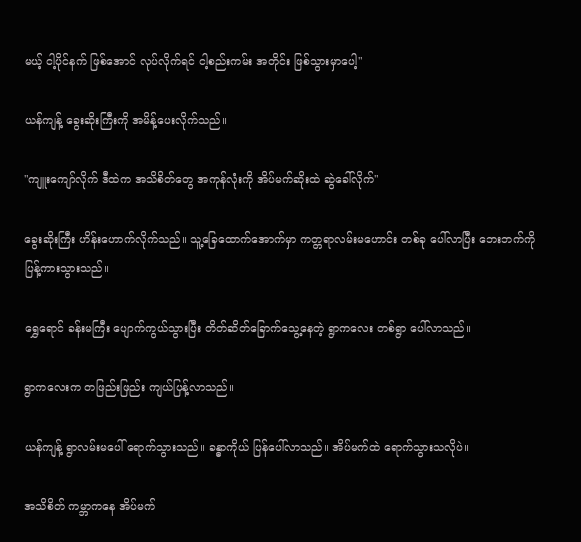မယ့် ငါ့ပိုင်နက် ဖြစ်အောင် လုပ်လိုက်ရင် ငါ့စည်းကမ်း အတိုင်း ဖြစ်သွားမှာပေါ့"

ယန်ကျန့် ခွေးဆိုးကြီးကို အမိန့်ပေးလိုက်သည်။

"ကျူးကျော်လိုက် ဒီထဲက အသိစိတ်တွေ အကုန်လုံးကို အိပ်မက်ဆိုးထဲ ဆွဲခေါ်လိုက်"

ခွေးဆိုးကြီး ဟိန်းဟောက်လိုက်သည်။ သူ့ခြေထောက်အောက်မှာ ကတ္တရာလမ်းမဟောင်း တစ်ခု ပေါ်လာပြီး ဘေးဘက်ကို ပြန့်ကားသွားသည်။

ရွှေရောင် ခန်းမကြီး ပျောက်ကွယ်သွားပြီး တိတ်ဆိတ်ခြောက်သွေ့နေတဲ့ ရွာကလေး တစ်ရွာ ပေါ်လာသည်။

ရွာကလေးက တဖြည်းဖြည်း ကျယ်ပြန့်လာသည်။

ယန်ကျန့် ရွာလမ်းမပေါ် ရောက်သွားသည်။ ခန္ဓာကိုယ် ပြန်ပေါ်လာသည်။ အိပ်မက်ထဲ ရောက်သွားသလိုပဲ။

အသိစိတ် ကမ္ဘာကနေ အိပ်မက်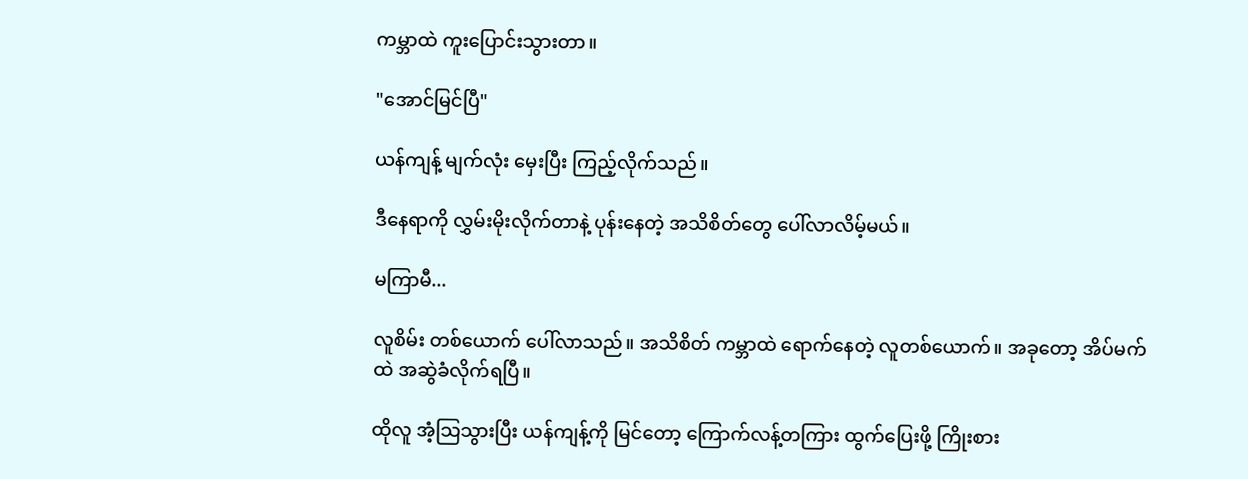ကမ္ဘာထဲ ကူးပြောင်းသွားတာ။

"အောင်မြင်ပြီ"

ယန်ကျန့် မျက်လုံး မှေးပြီး ကြည့်လိုက်သည်။

ဒီနေရာကို လွှမ်းမိုးလိုက်တာနဲ့ ပုန်းနေတဲ့ အသိစိတ်တွေ ပေါ်လာလိမ့်မယ်။

မကြာမီ...

လူစိမ်း တစ်ယောက် ပေါ်လာသည်။ အသိစိတ် ကမ္ဘာထဲ ရောက်နေတဲ့ လူတစ်ယောက်။ အခုတော့ အိပ်မက်ထဲ အဆွဲခံလိုက်ရပြီ။

ထိုလူ အံ့သြသွားပြီး ယန်ကျန့်ကို မြင်တော့ ကြောက်လန့်တကြား ထွက်ပြေးဖို့ ကြိုးစား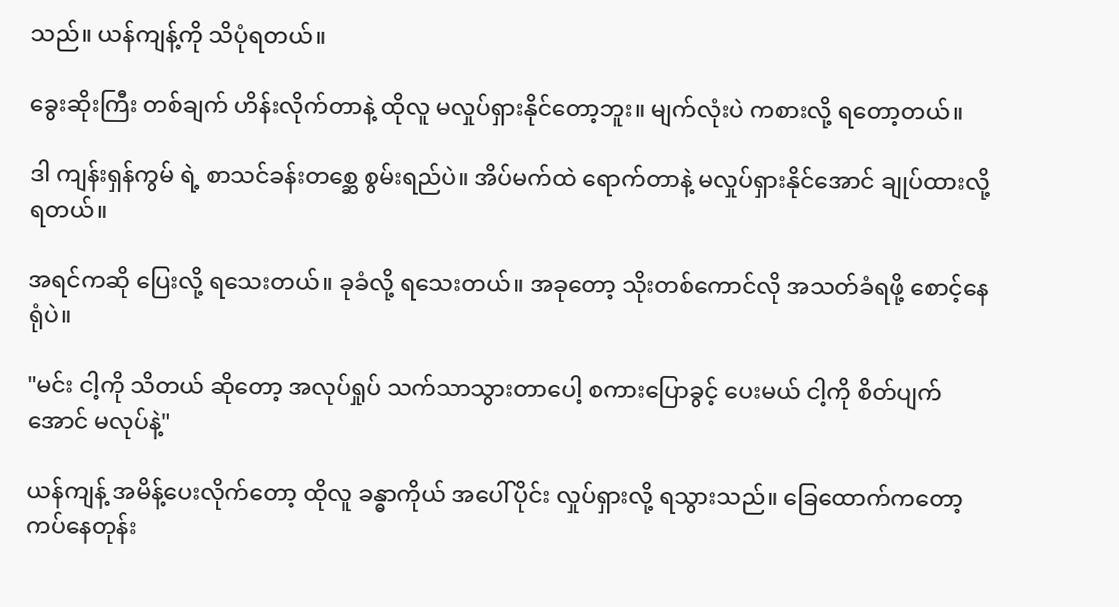သည်။ ယန်ကျန့်ကို သိပုံရတယ်။

ခွေးဆိုးကြီး တစ်ချက် ဟိန်းလိုက်တာနဲ့ ထိုလူ မလှုပ်ရှားနိုင်တော့ဘူး။ မျက်လုံးပဲ ကစားလို့ ရတော့တယ်။

ဒါ ကျန်းရှန်ကွမ် ရဲ့ စာသင်ခန်းတစ္ဆေ စွမ်းရည်ပဲ။ အိပ်မက်ထဲ ရောက်တာနဲ့ မလှုပ်ရှားနိုင်အောင် ချုပ်ထားလို့ ရတယ်။

အရင်ကဆို ပြေးလို့ ရသေးတယ်။ ခုခံလို့ ရသေးတယ်။ အခုတော့ သိုးတစ်ကောင်လို အသတ်ခံရဖို့ စောင့်နေရုံပဲ။

"မင်း ငါ့ကို သိတယ် ဆိုတော့ အလုပ်ရှုပ် သက်သာသွားတာပေါ့ စကားပြောခွင့် ပေးမယ် ငါ့ကို စိတ်ပျက်အောင် မလုပ်နဲ့"

ယန်ကျန့် အမိန့်ပေးလိုက်တော့ ထိုလူ ခန္ဓာကိုယ် အပေါ်ပိုင်း လှုပ်ရှားလို့ ရသွားသည်။ ခြေထောက်ကတော့ ကပ်နေတုန်း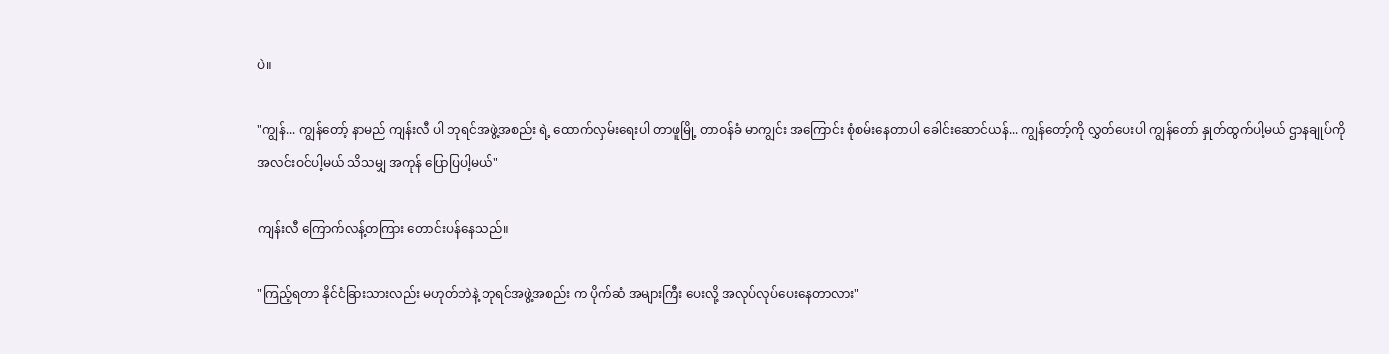ပဲ။

"ကျွန်... ကျွန်တော့် နာမည် ကျန်းလီ ပါ ဘုရင်အဖွဲ့အစည်း ရဲ့ ထောက်လှမ်းရေးပါ တာဖူမြို့ တာဝန်ခံ မာကျွင်း အကြောင်း စုံစမ်းနေတာပါ ခေါင်းဆောင်ယန်... ကျွန်တော့်ကို လွှတ်ပေးပါ ကျွန်တော် နှုတ်ထွက်ပါ့မယ် ဌာနချုပ်ကို အလင်းဝင်ပါ့မယ် သိသမျှ အကုန် ပြောပြပါ့မယ်"

ကျန်းလီ ကြောက်လန့်တကြား တောင်းပန်နေသည်။

"ကြည့်ရတာ နိုင်ငံခြားသားလည်း မဟုတ်ဘဲနဲ့ ဘုရင်အဖွဲ့အစည်း က ပိုက်ဆံ အများကြီး ပေးလို့ အလုပ်လုပ်ပေးနေတာလား"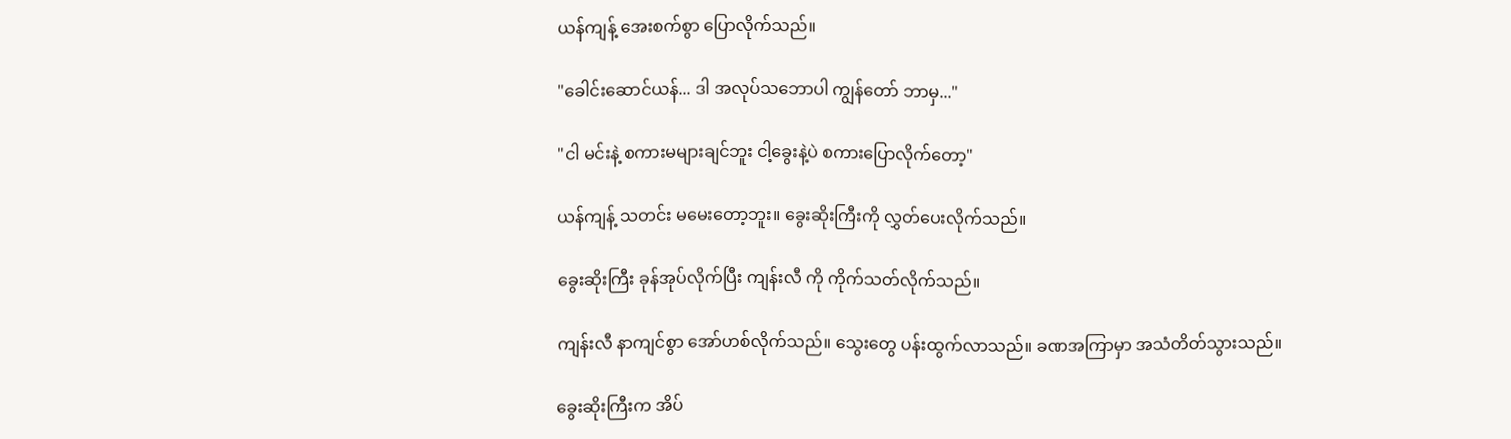ယန်ကျန့် အေးစက်စွာ ပြောလိုက်သည်။

"ခေါင်းဆောင်ယန်... ဒါ အလုပ်သဘောပါ ကျွန်တော် ဘာမှ..."

"ငါ မင်းနဲ့ စကားမများချင်ဘူး ငါ့ခွေးနဲ့ပဲ စကားပြောလိုက်တော့"

ယန်ကျန့် သတင်း မမေးတော့ဘူး။ ခွေးဆိုးကြီးကို လွှတ်ပေးလိုက်သည်။

ခွေးဆိုးကြီး ခုန်အုပ်လိုက်ပြီး ကျန်းလီ ကို ကိုက်သတ်လိုက်သည်။

ကျန်းလီ နာကျင်စွာ အော်ဟစ်လိုက်သည်။ သွေးတွေ ပန်းထွက်လာသည်။ ခဏအကြာမှာ အသံတိတ်သွားသည်။

ခွေးဆိုးကြီးက အိပ်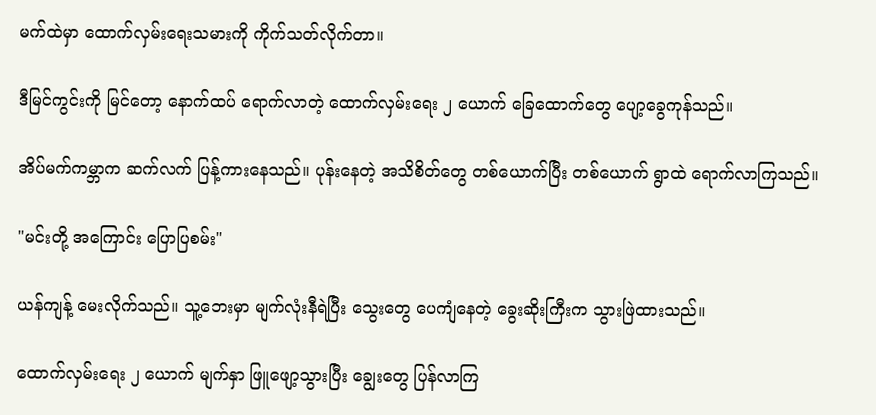မက်ထဲမှာ ထောက်လှမ်းရေးသမားကို ကိုက်သတ်လိုက်တာ။

ဒီမြင်ကွင်းကို မြင်တော့ နောက်ထပ် ရောက်လာတဲ့ ထောက်လှမ်းရေး ၂ ယောက် ခြေထောက်တွေ ပျော့ခွေကုန်သည်။

အိပ်မက်ကမ္ဘာက ဆက်လက် ပြန့်ကားနေသည်။ ပုန်းနေတဲ့ အသိစိတ်တွေ တစ်ယောက်ပြီး တစ်ယောက် ရွာထဲ ရောက်လာကြသည်။

"မင်းတို့ အကြောင်း ပြောပြစမ်း"

ယန်ကျန့် မေးလိုက်သည်။ သူ့ဘေးမှာ မျက်လုံးနီရဲပြီး သွေးတွေ ပေကျံနေတဲ့ ခွေးဆိုးကြီးက သွားဖြဲထားသည်။

ထောက်လှမ်းရေး ၂ ယောက် မျက်နှာ ဖြူဖျော့သွားပြီး ချွေးတွေ ပြန်လာကြ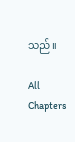သည်။

All Chapters